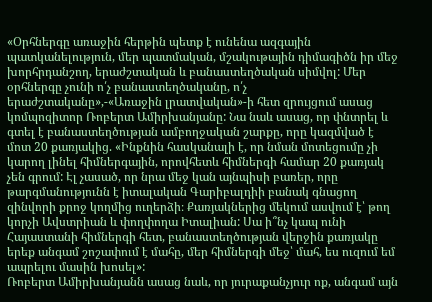«Օրհներգը առաջին հերթին պետք է ունենա ազգային պատկանելություն, մեր պատմական, մշակութային դիմագիծն իր մեջ խորհրդանշող, երաժշտական և բանաստեղծական սիմվոլ: Մեր օրհներգը չունի ո՛չ բանաստեղծականը, ո՛չ երաժշտականը»,-«Առաջին լրատվական»-ի հետ զրույցում ասաց կոմպոզիտոր Ռոբերտ Ամիրխանյանը: Նա նաև ասաց, որ փնտրել և գտել է բանաստեղծության ամբողջական շարքը, որը կազմված է մոտ 20 քառյակից. «Ինքնին հասկանալի է, որ նման մոտեցումը չի կարող լինել հիմներգային, որովհետև հիմներգի համար 20 քառյակ չեն գրում: Էլ չասած, որ նրա մեջ կան այնպիսի բառեր, որը թարգմանությունն է իտալական Գարիբալդիի բանակ գնացող զինվորի քրոջ կողմից ուղերձի։ Քառյակներից մեկում ասվում է՝ թող կորչի Ավստրիան և փողփողա Իտալիան: Սա ի՞նչ կապ ունի Հայաստանի հիմներգի հետ, բանաստեղծության վերջին քառյակը երեք անգամ շոշափում է մահը, մեր հիմներգի մեջ՝ մահ, ես ուզում եմ ապրելու մասին խոսել»:
Ռոբերտ Ամիրխանյանն ասաց նաև, որ յուրաքանչյուր ոք, անգամ այն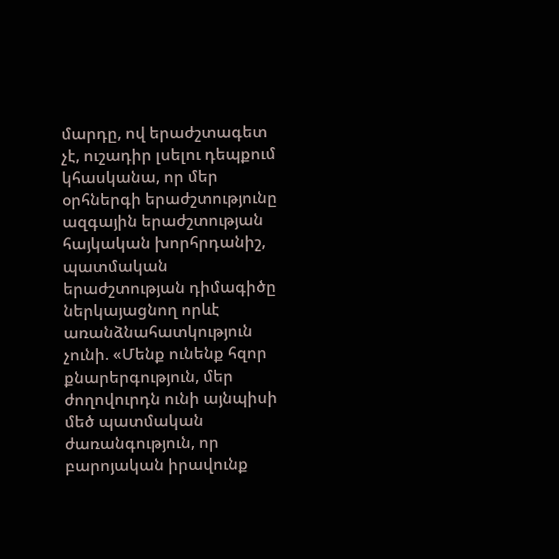մարդը, ով երաժշտագետ չէ, ուշադիր լսելու դեպքում կհասկանա, որ մեր օրհներգի երաժշտությունը ազգային երաժշտության հայկական խորհրդանիշ, պատմական երաժշտության դիմագիծը ներկայացնող որևէ առանձնահատկություն չունի. «Մենք ունենք հզոր քնարերգություն, մեր ժողովուրդն ունի այնպիսի մեծ պատմական ժառանգություն, որ բարոյական իրավունք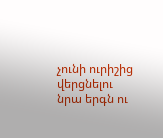չունի ուրիշից վերցնելու նրա երգն ու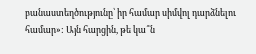բանաստեղծությունը՝ իր համար սիմվոլ դարձնելու համար»: Այն հարցին, թե կա՞ն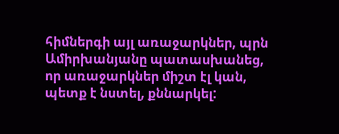հիմներգի այլ առաջարկներ, պրն Ամիրխանյանը պատասխանեց, որ առաջարկներ միշտ էլ կան, պետք է նստել, քննարկել: